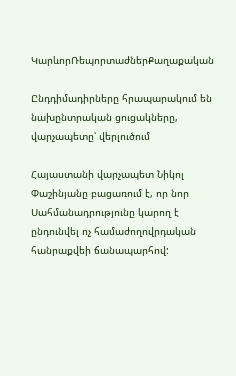ԿարևորՌեպորտաժներՔաղաքական

Ընդդիմադիրները հրապարակում են նախընտրական ցուցակները, վարչապետը՝ վերլուծում

Հայաստանի վարչապետ Նիկոլ Փաշինյանը բացառում է, որ նոր Սահմանադրությունը կարող է ընդունվել ոչ համաժողովրդական հանրաքվեի ճանապարհով: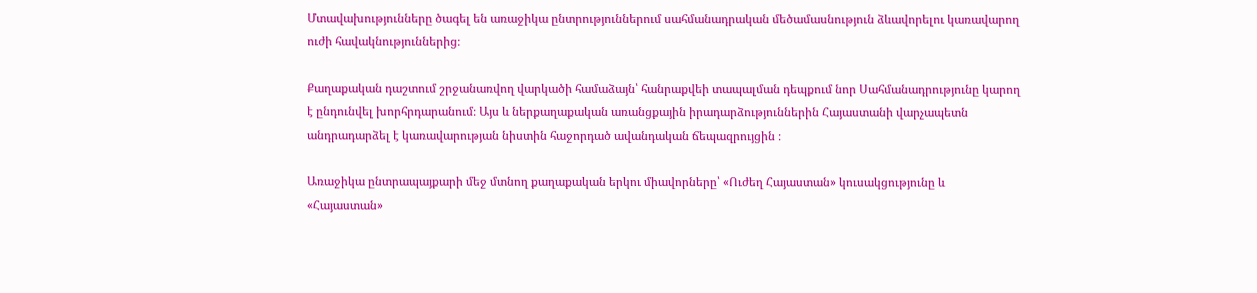Մտավախությունները ծագել են առաջիկա ընտրություններում սահմանադրական մեծամասնություն ձևավորելու կառավարող ուժի հավակնություններից։

Քաղաքական դաշտում շրջանառվող վարկածի համաձայն՝ հանրաքվեի տապալման դեպքում նոր Սահմանադրությունը կարող է ընդունվել խորհրդարանում։ Այս և ներքաղաքական առանցքային իրադարձություններին Հայաստանի վարչապետն անդրադարձել է կառավարության նիստին հաջորդած ավանդական ճեպազրույցին ։

Առաջիկա ընտրապայքարի մեջ մտնող քաղաքական երկու միավորները՝ «Ուժեղ Հայաստան» կուսակցությունը և «Հայաստան»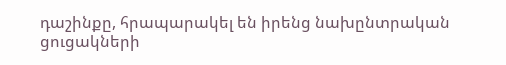դաշինքը, հրապարակել են իրենց նախընտրական ցուցակների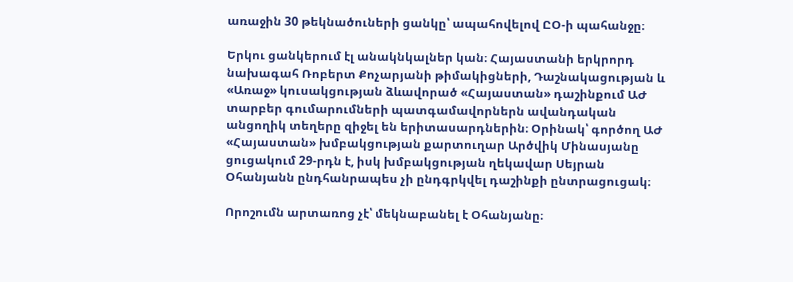առաջին 30 թեկնածուների ցանկը՝ ապահովելով ԸՕ-ի պահանջը։

Երկու ցանկերում էլ անակնկալներ կան։ Հայաստանի երկրորդ նախագահ Ռոբերտ Քոչարյանի թիմակիցների, Դաշնակացության և «Առաջ» կուսակցության ձևավորած «Հայաստան» դաշինքում ԱԺ տարբեր գումարումների պատգամավորներն ավանդական անցողիկ տեղերը զիջել են երիտասարդներին։ Օրինակ՝ գործող ԱԺ «Հայաստան» խմբակցության քարտուղար Արծվիկ Մինասյանը ցուցակում 29-րդն է, իսկ խմբակցության ղեկավար Սեյրան Օհանյանն ընդհանրապես չի ընդգրկվել դաշինքի ընտրացուցակ։

Որոշումն արտառոց չէ՝ մեկնաբանել է Օհանյանը։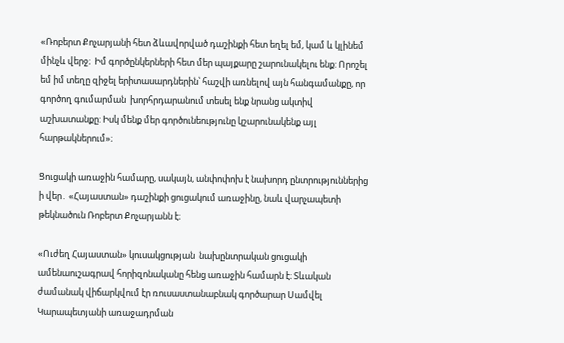«Ռոբերտ Քոչարյանի հետ ձևավորված դաշինքի հետ եղել եմ, կամ և կլինեմ մինչև վերջ։  Իմ գործընկերների հետ մեր պայքարը շարունակելու ենք: Որոշել եմ իմ տեղը զիջել երիտասարդներին՝ հաշվի առնելով այն հանգամանքը, որ գործող գումարման  խորհրդարանում տեսել ենք նրանց ակտիվ աշխատանքը: Իսկ մենք մեր գործունեությունը կշարունակենք այլ հարթակներում»։

Ցուցակի առաջին համարը, սակայն, անփոփոխ է նախորդ ընտրություններից ի վեր․ «Հայաստան» դաշինքի ցուցակում առաջինը, նաև վարչապետի թեկնածուն Ռոբերտ Քոչարյանն է։

«Ուժեղ Հայաստան» կուսակցության  նախընտրական ցուցակի ամենաուշագրավ հորիզոնականը հենց առաջին համարն է։ Տևական ժամանակ վիճարկվում էր ռուսաստանաբնակ գործարար Սամվել Կարապետյանի առաջադրման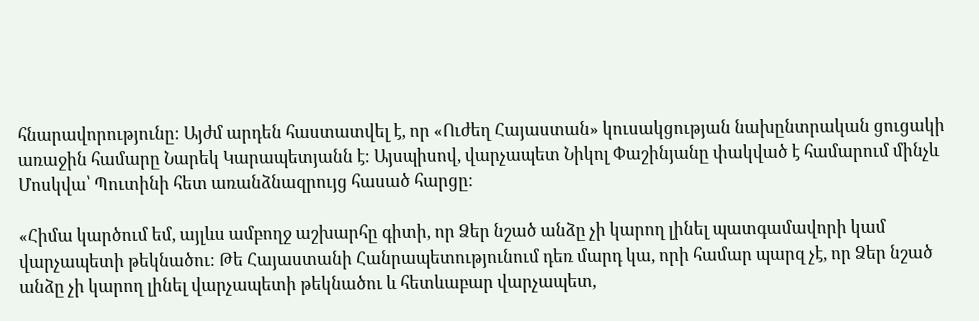հնարավորությունը։ Այժմ արդեն հաստատվել է, որ «Ուժեղ Հայաստան» կուսակցության նախընտրական ցուցակի առաջին համարը Նարեկ Կարապետյանն է։ Այսպիսով, վարչապետ Նիկոլ Փաշինյանը փակված է համարում մինչև Մոսկվա՝ Պուտինի հետ առանձնազրույց հասած հարցը։

«Հիմա կարծում եմ, այլևս ամբողջ աշխարհը գիտի, որ Ձեր նշած անձը չի կարող լինել պատգամավորի կամ վարչապետի թեկնածու։ Թե Հայաստանի Հանրապետությունում դեռ մարդ կա, որի համար պարզ չէ, որ Ձեր նշած անձը չի կարող լինել վարչապետի թեկնածու և հետևաբար վարչապետ,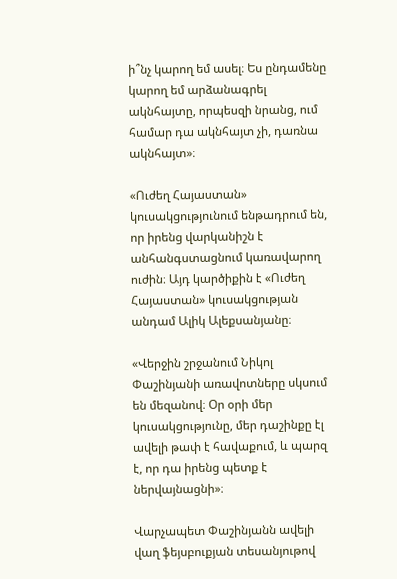ի՞նչ կարող եմ ասել։ Ես ընդամենը կարող եմ արձանագրել ակնհայտը, որպեսզի նրանց, ում համար դա ակնհայտ չի, դառնա ակնհայտ»։

«Ուժեղ Հայաստան» կուսակցությունում ենթադրում են, որ իրենց վարկանիշն է անհանգստացնում կառավարող ուժին։ Այդ կարծիքին է «Ուժեղ Հայաստան» կուսակցության անդամ Ալիկ Ալեքսանյանը։

«Վերջին շրջանում Նիկոլ Փաշինյանի առավոտները սկսում են մեզանով։ Օր օրի մեր կուսակցությունը, մեր դաշինքը էլ ավելի թափ է հավաքում, և պարզ է, որ դա իրենց պետք է ներվայնացնի»։

Վարչապետ Փաշինյանն ավելի վաղ ֆեյսբուքյան տեսանյութով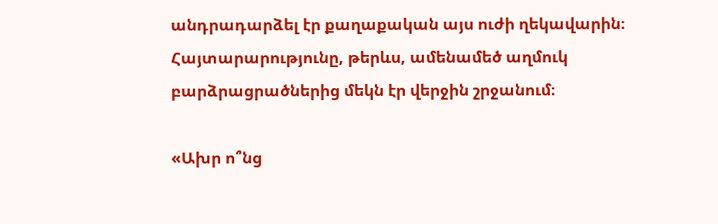անդրադարձել էր քաղաքական այս ուժի ղեկավարին։ Հայտարարությունը, թերևս, ամենամեծ աղմուկ բարձրացրածներից մեկն էր վերջին շրջանում։

«Ախր ո՞նց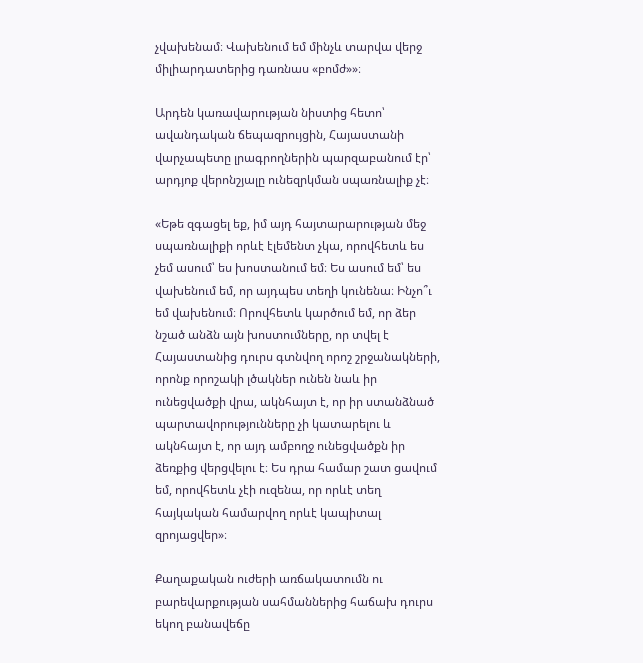չվախենամ։ Վախենում եմ մինչև տարվա վերջ միլիարդատերից դառնաս «բոմժ»»։

Արդեն կառավարության նիստից հետո՝ ավանդական ճեպազրույցին, Հայաստանի վարչապետը լրագրողներին պարզաբանում էր՝ արդյոք վերոնշյալը ունեզրկման սպառնալիք չէ։

«Եթե զգացել եք, իմ այդ հայտարարության մեջ սպառնալիքի որևէ էլեմենտ չկա, որովհետև ես չեմ ասում՝ ես խոստանում եմ։ Ես ասում եմ՝ ես վախենում եմ, որ այդպես տեղի կունենա։ Ինչո՞ւ եմ վախենում։ Որովհետև կարծում եմ, որ ձեր նշած անձն այն խոստումները, որ տվել է Հայաստանից դուրս գտնվող որոշ շրջանակների, որոնք որոշակի լծակներ ունեն նաև իր ունեցվածքի վրա, ակնհայտ է, որ իր ստանձնած պարտավորությունները չի կատարելու և ակնհայտ է, որ այդ ամբողջ ունեցվածքն իր ձեռքից վերցվելու է։ Ես դրա համար շատ ցավում եմ, որովհետև չէի ուզենա, որ որևէ տեղ հայկական համարվող որևէ կապիտալ զրոյացվեր»։

Քաղաքական ուժերի առճակատումն ու բարեվարքության սահմաններից հաճախ դուրս եկող բանավեճը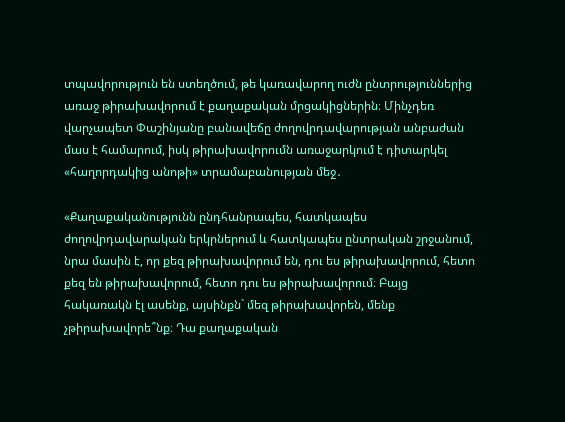տպավորություն են ստեղծում, թե կառավարող ուժն ընտրություններից առաջ թիրախավորում է քաղաքական մրցակիցներին։ Մինչդեռ վարչապետ Փաշինյանը բանավեճը ժողովրդավարության անբաժան մաս է համարում, իսկ թիրախավորումն առաջարկում է դիտարկել «հաղորդակից անոթի» տրամաբանության մեջ․

«Քաղաքականությունն ընդհանրապես, հատկապես ժողովրդավարական երկրներում և հատկապես ընտրական շրջանում, նրա մասին է, որ քեզ թիրախավորում են, դու ես թիրախավորում, հետո քեզ են թիրախավորում, հետո դու ես թիրախավորում։ Բայց հակառակն էլ ասենք, այսինքն` մեզ թիրախավորեն, մենք չթիրախավորե՞նք։ Դա քաղաքական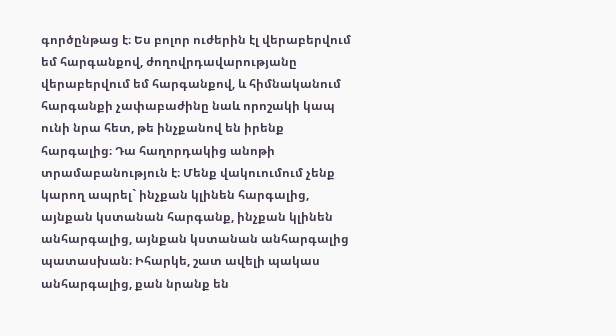գործընթաց է։ Ես բոլոր ուժերին էլ վերաբերվում եմ հարգանքով, ժողովրդավարությանը վերաբերվում եմ հարգանքով, և հիմնականում հարգանքի չափաբաժինը նաև որոշակի կապ ունի նրա հետ, թե ինչքանով են իրենք հարգալից։ Դա հաղորդակից անոթի տրամաբանություն է։ Մենք վակուումում չենք կարող ապրել` ինչքան կլինեն հարգալից, այնքան կստանան հարգանք, ինչքան կլինեն անհարգալից, այնքան կստանան անհարգալից պատասխան։ Իհարկե, շատ ավելի պակաս անհարգալից, քան նրանք են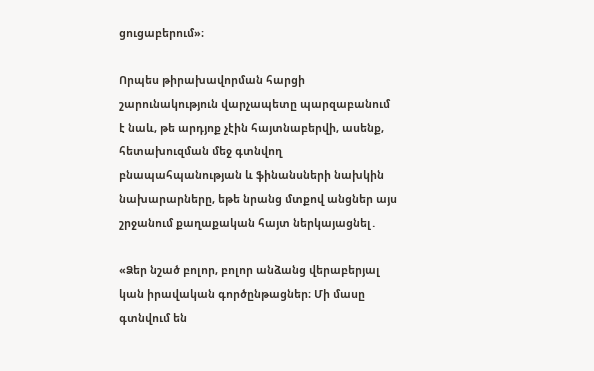ցուցաբերում»։

Որպես թիրախավորման հարցի շարունակություն վարչապետը պարզաբանում է նաև, թե արդյոք չէին հայտնաբերվի, ասենք, հետախուզման մեջ գտնվող բնապահպանության և ֆինանսների նախկին նախարարները, եթե նրանց մտքով անցներ այս շրջանում քաղաքական հայտ ներկայացնել․

«Ձեր նշած բոլոր, բոլոր անձանց վերաբերյալ կան իրավական գործընթացներ։ Մի մասը գտնվում են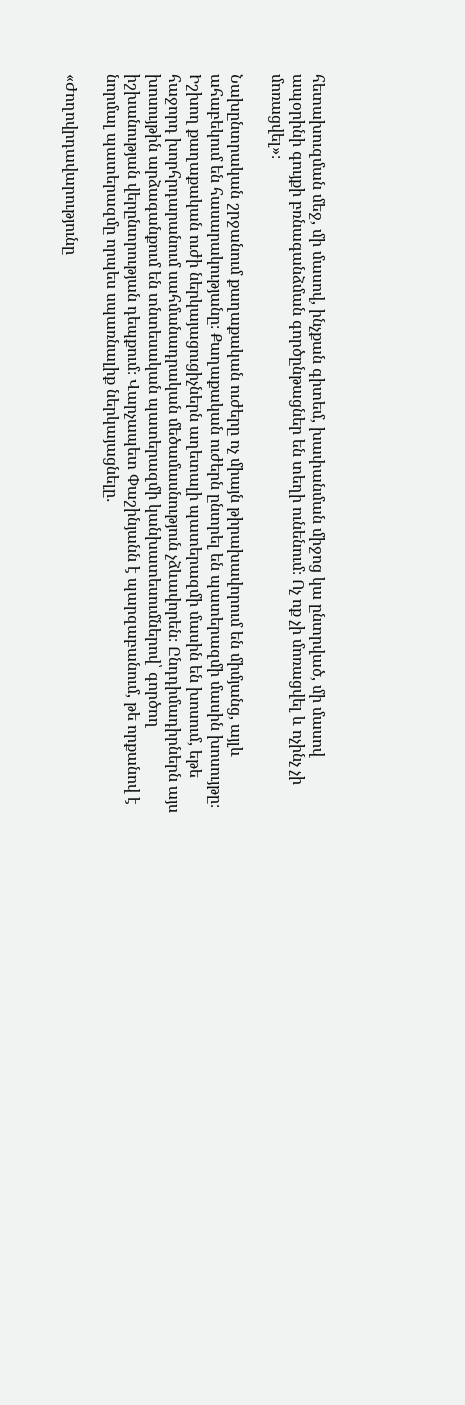հետախուզման մեջ, մի մասով, ինչքան գիտեմ, խափանման միջոց կա ընտրված, մի մասով ապօրինի գույքի բռնագանձման գործընթացներ են տեղի ունենում։ Ոչ ոք չի մոռացվել և ոչինչ չի մոռացվել»։

Նախընտրական շրջանում քաղաքական ուժերը ոչ միայն թիրախավորում են միմյանց, այլև ահաբեկում են հասարակությանը։ Քաղաքական ուժերն ընտրել են պատերազմի մասին խոսույթը։ Իշխող քաղաքական ուժի ներկայացուցիչներն աղետալի պատերազմի մասին են խոսում, եթե հաջորդ խորհրդարանում սահմանադրական մեծամասնություն չձևավորեն։ Ընդդիմադիրներն այս խոսույթին արձագանքում են տնտեսական պատերազմի կանխատեսումներով՝ գործող իշխանության վերընտրության դեպքում։ Վարչապետ Փաշինյանն է պարզաբանում, թե որքանով է նորմալ պատերազմը որպես սպառնալիք ներկայացնելը․

«Ժողովրդավարությունը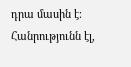դրա մասին է։ Հանրությունն էլ,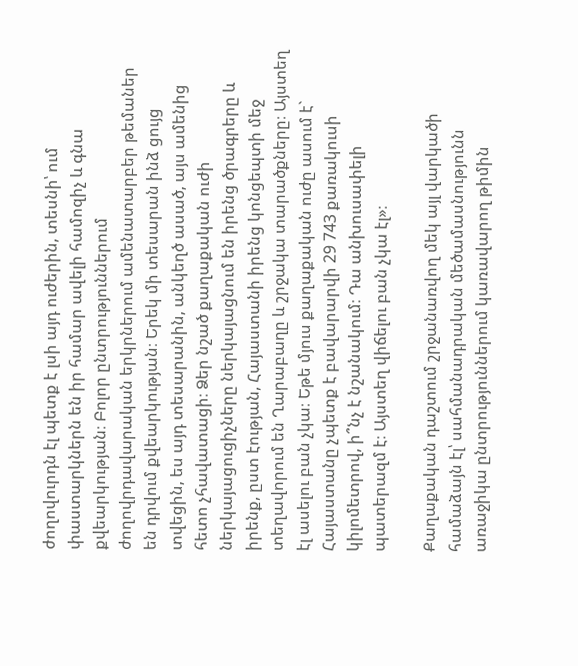ժողովուրդն էլ պետք է լսի այդ ուժերին, տեսնի՝ ում փաստարկներն են իր համար ավելի համոզիչ և գնա քվեարկության։ Բոլոր ընտրություններում ժողովրդավարական երկրներում ամենատարբեր թեմաներ են դրվում քվեարկության։ Երեկ մի տեսարան ինձ ցույց տվեցին, ես այդ տեսարանին, անկեղծ ասած, այս ամենից հետո չհավատացի։ Ձեր նշած քաղաքական ուժի ներկայացուցիչները ներկայացնում են իրենց ծրագրերը և իրենք, ըստ էության, Հայաստանի իրենց կոնցեպտի մեջ տեղավորում են Ղարաբաղը և շրջակա տարածքները։ Այստեղ էլ ասելու բան չկա։ Եթե մյուս քաղաքական ուժը ասում է` Հայաստանը չպետք է բավարարվի 29 743 քառակուսի կիլոմետրով, ի՞նչ է նշանակում։ Դա անխուսափելի պատերազմ է։ Այստեղ վիճելու բան չկա էլ»։

Քաղաքական դաշտում շրջանառվող մեկ այլ վարկածի համաձայն էլ՝ սահմանադրական մեծամասնությունն առաջիկա ընտրություններում կառավարող թիմին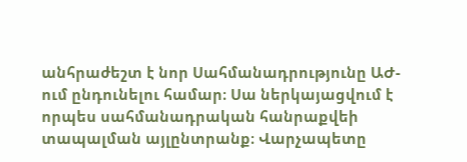անհրաժեշտ է նոր Սահմանադրությունը ԱԺ-ում ընդունելու համար։ Սա ներկայացվում է որպես սահմանադրական հանրաքվեի տապալման այլընտրանք։ Վարչապետը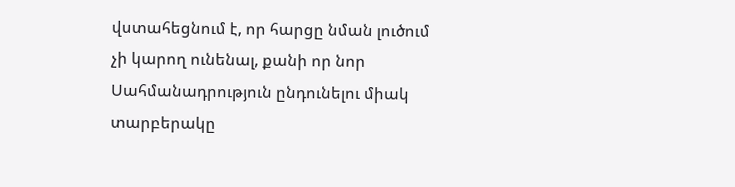վստահեցնում է, որ հարցը նման լուծում չի կարող ունենալ, քանի որ նոր Սահմանադրություն ընդունելու միակ տարբերակը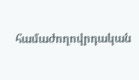համաժողովրդական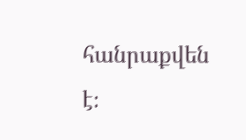հանրաքվեն է։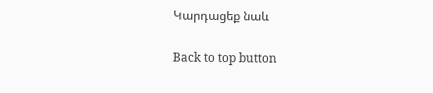Կարդացեք նաև

Back to top button